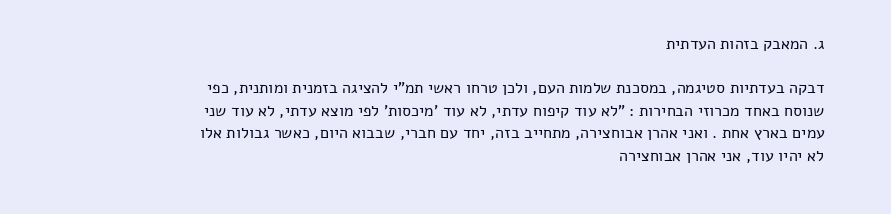ג. המאבק בזהות העדתית

דבקה בעדתיות סטיגמה, במסכנת שלמות העם, ולכן טרחו ראשי תמ"י להציגה בזמנית ומותנית, כפי שנוסח באחד מכרוזי הבחירות : "לא עוד קיפוח עדתי, לא עוד 'מיכסות' לפי מוצא עדתי, לא עוד שני עמים בארץ אחת . ואני אהרן אבוחצירה, מתחייב בזה, יחד עם חברי, שבבוא היום, כאשר גבולות אלו לא יהיו עוד, אני אהרן אבוחצירה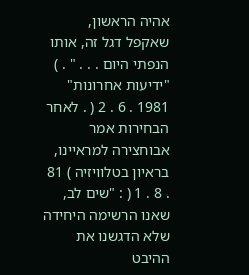אהיה הראשון, שאקפל דגל זה, אותו הנפתי היום . . . " . ) "ידיעות אחרונות" 1981 . 6 . 2 ( . לאחר הבחירות אמר אבוחצירה למראיינו, בראיון בטלוויזיה ) 81 . 8 . 1 ( : "שים לב, שאנו הרשימה היחידה שלא הדגשנו את ההיבט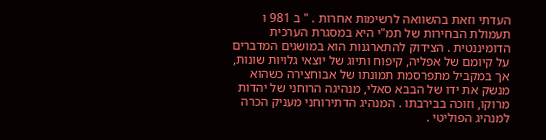העדתי וזאת בהשוואה לרשימות אחרות . " ב 981 ו תעמולת הבחירות של תמ"י היא במסגרת הערכית הדומיננטית . הצידוק להתארגנות הוא במושגים המדברים על קיומם של אפליה, קיפוח ותיוג של יוצאי גלויות שונות, אך במקביל מתפרסמת תמונתו של אבוחצירה כשהוא מנשק את ידו של הבבא סאלי, מנהיגה הרוחני של יהדות מרוקו, וזוכה בבירבתו . המנהיג הדתירוחני מעניק הכרה למנהיג הפוליטי .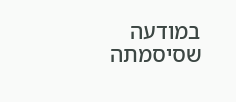במודעה שסיסמתה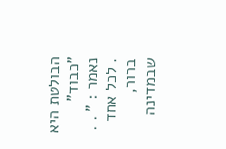הבולטת היא "כבוד" נאמר : " . . . לכל אחד ברור, שבמדינה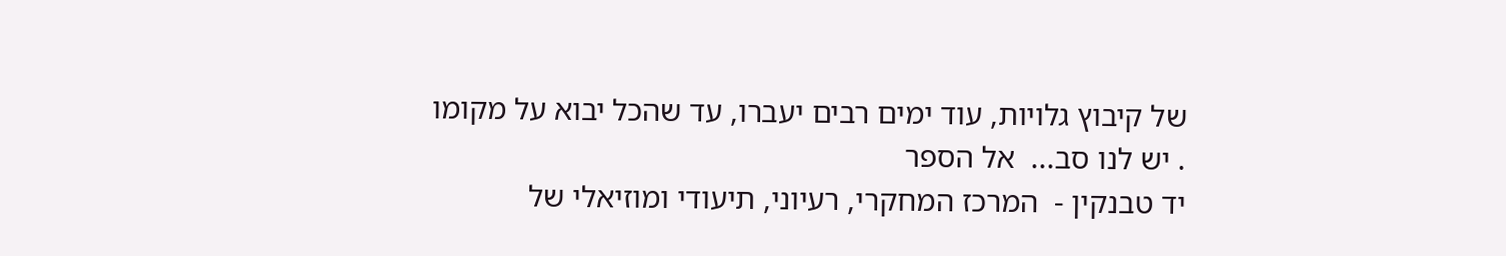של קיבוץ גלויות, עוד ימים רבים יעברו, עד שהכל יבוא על מקומו . יש לנו סב...  אל הספר
יד טבנקין -  המרכז המחקרי, רעיוני, תיעודי ומוזיאלי של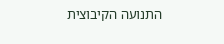התנועה הקיבוצית